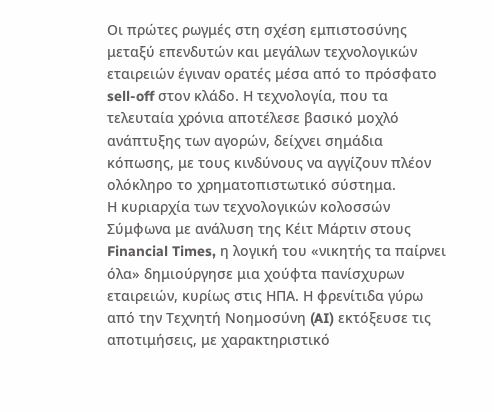Οι πρώτες ρωγμές στη σχέση εμπιστοσύνης μεταξύ επενδυτών και μεγάλων τεχνολογικών εταιρειών έγιναν ορατές μέσα από το πρόσφατο sell-off στον κλάδο. Η τεχνολογία, που τα τελευταία χρόνια αποτέλεσε βασικό μοχλό ανάπτυξης των αγορών, δείχνει σημάδια κόπωσης, με τους κινδύνους να αγγίζουν πλέον ολόκληρο το χρηματοπιστωτικό σύστημα.
Η κυριαρχία των τεχνολογικών κολοσσών
Σύμφωνα με ανάλυση της Κέιτ Μάρτιν στους Financial Times, η λογική του «νικητής τα παίρνει όλα» δημιούργησε μια χούφτα πανίσχυρων εταιρειών, κυρίως στις ΗΠΑ. Η φρενίτιδα γύρω από την Τεχνητή Νοημοσύνη (AI) εκτόξευσε τις αποτιμήσεις, με χαρακτηριστικό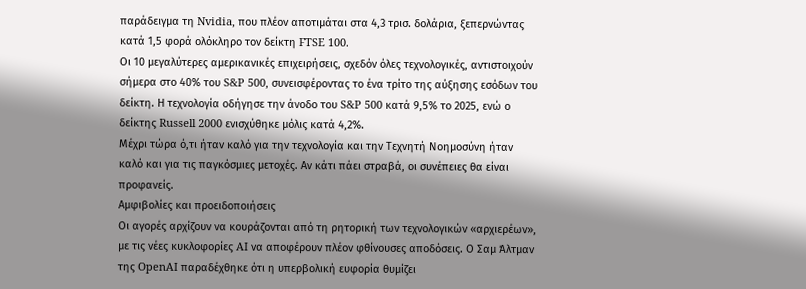παράδειγμα τη Nvidia, που πλέον αποτιμάται στα 4,3 τρισ. δολάρια, ξεπερνώντας κατά 1,5 φορά ολόκληρο τον δείκτη FTSE 100.
Οι 10 μεγαλύτερες αμερικανικές επιχειρήσεις, σχεδόν όλες τεχνολογικές, αντιστοιχούν σήμερα στο 40% του S&P 500, συνεισφέροντας το ένα τρίτο της αύξησης εσόδων του δείκτη. Η τεχνολογία οδήγησε την άνοδο του S&P 500 κατά 9,5% το 2025, ενώ ο δείκτης Russell 2000 ενισχύθηκε μόλις κατά 4,2%.
Μέχρι τώρα ό,τι ήταν καλό για την τεχνολογία και την Τεχνητή Νοημοσύνη ήταν καλό και για τις παγκόσμιες μετοχές. Αν κάτι πάει στραβά, οι συνέπειες θα είναι προφανείς.
Αμφιβολίες και προειδοποιήσεις
Οι αγορές αρχίζουν να κουράζονται από τη ρητορική των τεχνολογικών «αρχιερέων», με τις νέες κυκλοφορίες AI να αποφέρουν πλέον φθίνουσες αποδόσεις. Ο Σαμ Άλτμαν της OpenAI παραδέχθηκε ότι η υπερβολική ευφορία θυμίζει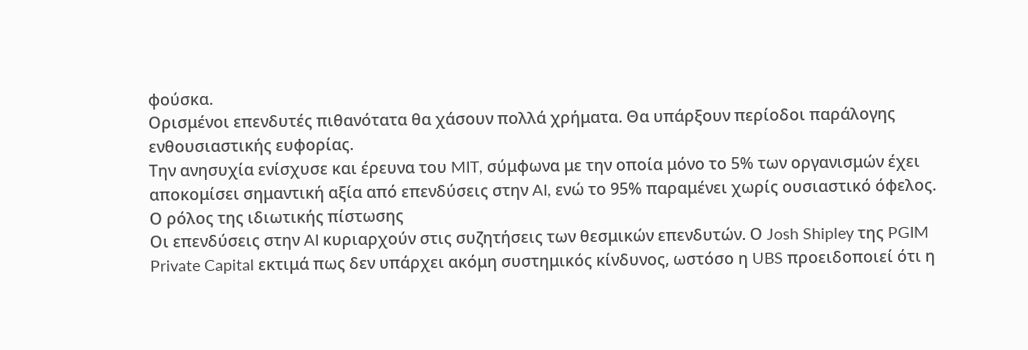φούσκα.
Ορισμένοι επενδυτές πιθανότατα θα χάσουν πολλά χρήματα. Θα υπάρξουν περίοδοι παράλογης ενθουσιαστικής ευφορίας.
Την ανησυχία ενίσχυσε και έρευνα του MIT, σύμφωνα με την οποία μόνο το 5% των οργανισμών έχει αποκομίσει σημαντική αξία από επενδύσεις στην AI, ενώ το 95% παραμένει χωρίς ουσιαστικό όφελος.
Ο ρόλος της ιδιωτικής πίστωσης
Οι επενδύσεις στην AI κυριαρχούν στις συζητήσεις των θεσμικών επενδυτών. Ο Josh Shipley της PGIM Private Capital εκτιμά πως δεν υπάρχει ακόμη συστημικός κίνδυνος, ωστόσο η UBS προειδοποιεί ότι η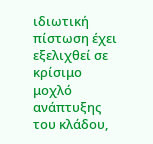ιδιωτική πίστωση έχει εξελιχθεί σε κρίσιμο μοχλό ανάπτυξης του κλάδου,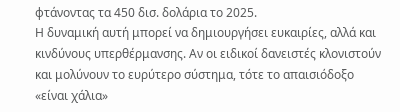φτάνοντας τα 450 δισ. δολάρια το 2025.
Η δυναμική αυτή μπορεί να δημιουργήσει ευκαιρίες, αλλά και κινδύνους υπερθέρμανσης. Αν οι ειδικοί δανειστές κλονιστούν και μολύνουν το ευρύτερο σύστημα, τότε το απαισιόδοξο «είναι χάλια»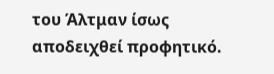του Άλτμαν ίσως αποδειχθεί προφητικό.